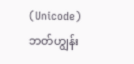(Unicode)
ဘတ်ဟျွန်း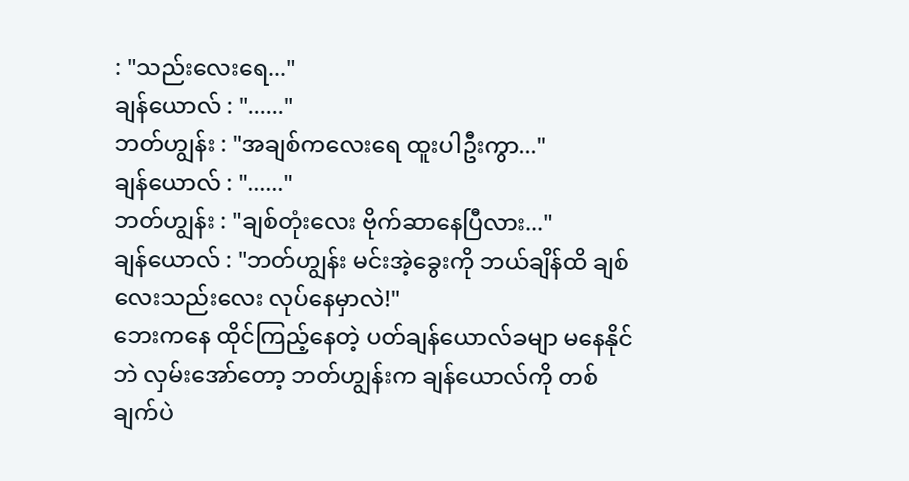: "သည်းလေးရေ..."
ချန်ယောလ် : "......"
ဘတ်ဟျွန်း : "အချစ်ကလေးရေ ထူးပါဦးကွာ..."
ချန်ယောလ် : "......"
ဘတ်ဟျွန်း : "ချစ်တုံးလေး ဗိုက်ဆာနေပြီလား..."
ချန်ယောလ် : "ဘတ်ဟျွန်း မင်းအဲ့ခွေးကို ဘယ်ချိန်ထိ ချစ်လေးသည်းလေး လုပ်နေမှာလဲ!"
ဘေးကနေ ထိုင်ကြည့်နေတဲ့ ပတ်ချန်ယောလ်ခမျာ မနေနိုင်ဘဲ လှမ်းအော်တော့ ဘတ်ဟျွန်းက ချန်ယောလ်ကို တစ်ချက်ပဲ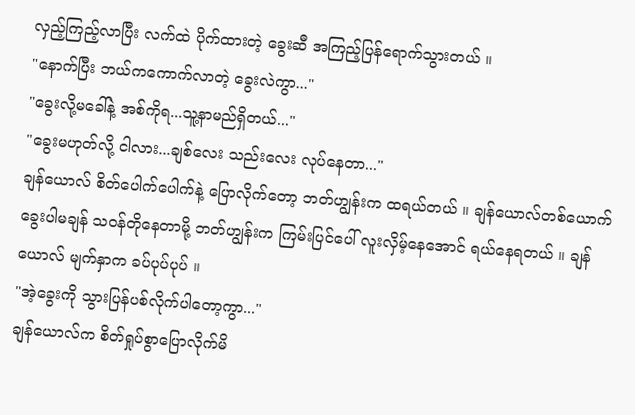လှည့်ကြည့်လာပြီး လက်ထဲ ပိုက်ထားတဲ့ ခွေးဆီ အကြည့်ပြန်ရောက်သွားတယ် ။
"နောက်ပြီး ဘယ်ကကောက်လာတဲ့ ခွေးလဲကွာ..."
"ခွေးလို့မခေါ်နဲ့ အစ်ကိုရ...သူ့နာမည်ရှိတယ်..."
"ခွေးမဟုတ်လို့ ငါလား...ချစ်လေး သည်းလေး လုပ်နေတာ..."
ချန်ယောလ် စိတ်ပေါက်ပေါက်နဲ့ ပြောလိုက်တော့ ဘတ်ဟျွန်းက ထရယ်တယ် ။ ချန်ယောလ်တစ်ယောက် ခွေးပါမချန် သဝန်တိုနေတာမို့ ဘတ်ဟျွန်းက ကြမ်းပြင်ပေါ် လူးလှိမ့်နေအောင် ရယ်နေရတယ် ။ ချန်ယောလ် မျက်နှာက ခပ်ပုပ်ပုပ် ။
"အဲ့ခွေးကို သွားပြန်ပစ်လိုက်ပါတော့ကွာ..."
ချန်ယောလ်က စိတ်ရှုပ်စွာပြောလိုက်မိ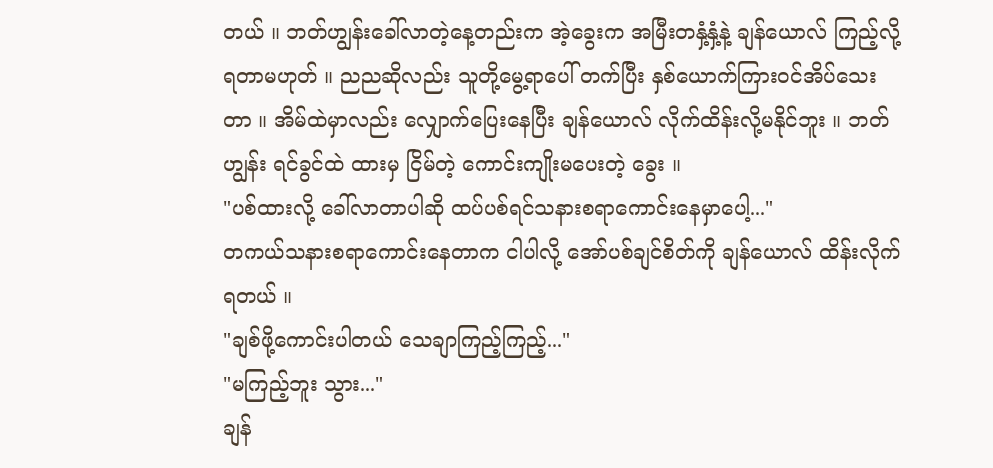တယ် ။ ဘတ်ဟျွန်းခေါ်လာတဲ့နေ့တည်းက အဲ့ခွေးက အမြီးတနှံ့နှံ့နဲ့ ချန်ယောလ် ကြည့်လို့ရတာမဟုတ် ။ ညညဆိုလည်း သူတို့မွေ့ရာပေါ် တက်ပြီး နှစ်ယောက်ကြားဝင်အိပ်သေးတာ ။ အိမ်ထဲမှာလည်း လျှောက်ပြေးနေပြီး ချန်ယောလ် လိုက်ထိန်းလို့မနိုင်ဘူး ။ ဘတ်ဟျွန်း ရင်ခွင်ထဲ ထားမှ ငြိမ်တဲ့ ကောင်းကျိုးမပေးတဲ့ ခွေး ။
"ပစ်ထားလို့ ခေါ်လာတာပါဆို ထပ်ပစ်ရင်သနားစရာကောင်းနေမှာပေါ့..."
တကယ်သနားစရာကောင်းနေတာက ငါပါလို့ အော်ပစ်ချင်စိတ်ကို ချန်ယောလ် ထိန်းလိုက်ရတယ် ။
"ချစ်ဖို့ကောင်းပါတယ် သေချာကြည့်ကြည့်..."
"မကြည့်ဘူး သွား..."
ချန်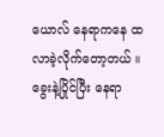ယောလ် နေရာကနေ ထလာခဲ့လိုက်တော့တယ် ။ ခွေးနဲ့ပြိုင်ပြီး နေရာ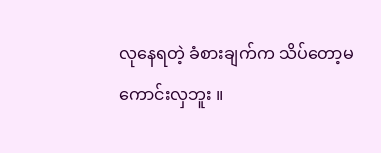လုနေရတဲ့ ခံစားချက်က သိပ်တော့မကောင်းလှဘူး ။